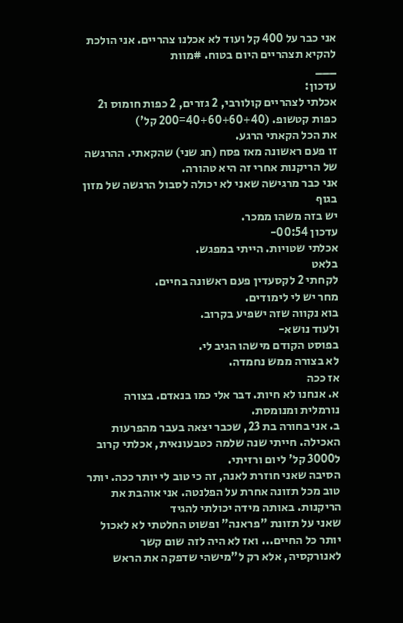אני כבר על 400 קל ועוד לא אכלנו צהריים. אני הולכת להקיא תצהריים היום בטוח. #מוות
___
עדכון:
אכלתי לצהריים קולורבי, 2 גזרים, 2 כפות חומוס ו2 כפות קטשופ. (40+60+60+40=200 קל')
את הכל הקאתי הרגע.
זו פעם ראשונה מאז פסח (חג שני) שהקאתי. ההרגשה של הריקנות אחרי זה היא טהורה.
אני כבר מרגישה שאני לא יכולה לסבול הרגשה של מזון בגוף
יש בזה משהו ממכר.
עדכון 00:54-
אכלתי שטויות. הייתי במפגש.
בלאט
לקחתי 2 לקסעדין פעם ראשונה בחיים.
מחר יש לי לימודים.
בוא נקווה שזה ישפיע בקרוב.
ולעוד נושא-
בפוסט הקודם מישהו הגיב לי.
לא בצורה ממש נחמדה.
אז ככה
א. אנחנו לא חיות. דבר אלי כמו בנאדם. בצורה נורמלית ומנומסת.
ב. אני בחורה בת 23, שכבר יצאה בעבר מהפרעות האכילה. חייתי שנה שלמה כטבעונאית, אכלתי קרוב ל3000 קל' ליום ורזיתי.
הסיבה שאני חוזרת לאנה, זה כי טוב לי יותר ככה. יותר טוב מכל תזונה אחרת על הפלנטה. אני אוהבת את הריקנות. באותה מידה יכולתי להגיד
שאני על תזונת "פראנה" ופשוט החלטתי לא לאכול יותר כל החיים... ואז לא היה לזה שום קשר לאנורקסיה, אלא רק ל"מישהי שדפקה את הראש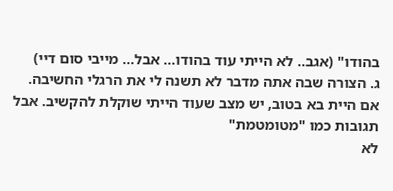בהודו" (אגב.. לא הייתי עוד בהודו... אבל... מייבי סום דיי)
ג. הצורה שבה אתה מדבר לא תשנה לי את הרגלי החשיבה. אם היית בא בטוב, יש מצב שעוד הייתי שוקלת להקשיב. אבל תגובות כמו "מטומטמת"
לא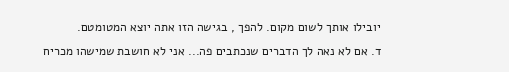יובילו אותך לשום מקום. להפך , בגישה הזו אתה יוצא המטומטם.
ד. אם לא נאה לך הדברים שנכתבים פה... אני לא חושבת שמישהו מכריח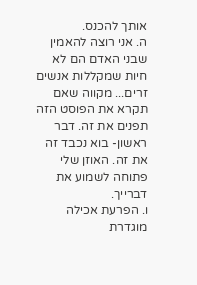אותך להכנס.
ה. אני רוצה להאמין שבני האדם הם לא חיות שמקללות אנשים זרים... מקווה שאם תקרא את הפוסט הזה תפנים את זה. דבר ראשון- בוא נכבד זה את זה. האוזן שלי פתוחה לשמוע את דברייך.
ו. הפרעת אכילה מוגדרת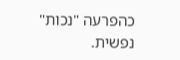כהפרעה "נכות" נפשית.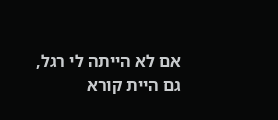אם לא הייתה לי רגל, גם היית קורא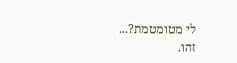לי מטומטמת?...
זהו.